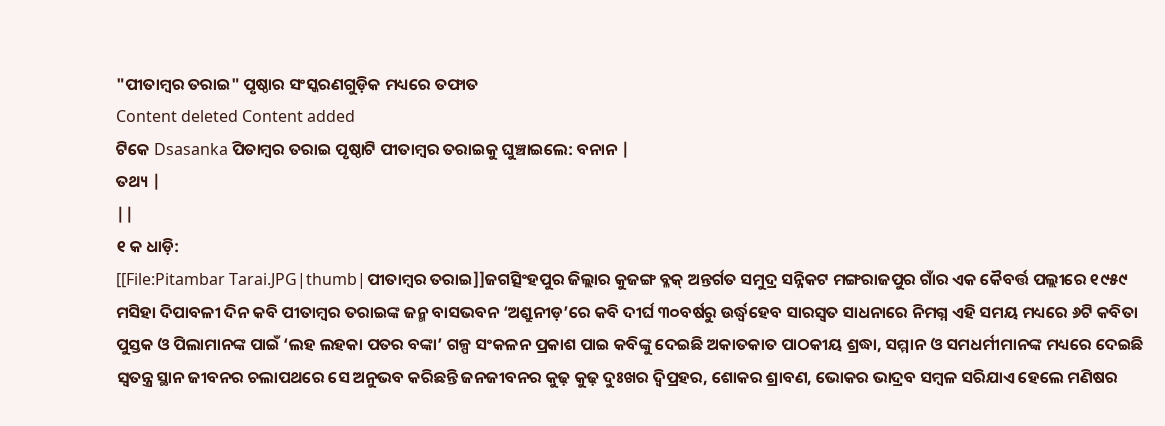"ପୀତାମ୍ବର ତରାଇ" ପୃଷ୍ଠାର ସଂସ୍କରଣଗୁଡ଼ିକ ମଧ୍ୟରେ ତଫାତ
Content deleted Content added
ଟିକେ Dsasanka ପିତାମ୍ବର ତରାଇ ପୃଷ୍ଠାଟି ପୀତାମ୍ବର ତରାଇକୁ ଘୁଞ୍ଚାଇଲେ: ବନାନ |
ତଥ୍ୟ |
||
୧ କ ଧାଡ଼ି:
[[File:Pitambar Tarai.JPG|thumb|ପୀତାମ୍ବର ତରାଇ]]ଜଗତ୍ସିଂହପୁର ଜିଲ୍ଲାର କୁଜଙ୍ଗ ବ୍ଳକ୍ ଅନ୍ତର୍ଗତ ସମୁଦ୍ର ସନ୍ନିକଟ ମଙ୍ଗରାଜପୁର ଗାଁର ଏକ କୈବର୍ତ୍ତ ପଲ୍ଲୀରେ ୧୯୫୯ ମସିହା ଦିପାବଳୀ ଦିନ କବି ପୀତାମ୍ବର ତରାଇଙ୍କ ଜନ୍ମ ବାସଭବନ ‘ଅଶ୍ରୁନୀଡ଼’ରେ କବି ଦୀର୍ଘ ୩୦ବର୍ଷରୁ ଉର୍ଦ୍ଧ୍ୱହେବ ସାରସ୍ୱତ ସାଧନାରେ ନିମଗ୍ନ ଏହି ସମୟ ମଧ୍ୟରେ ୬ଟି କବିତା ପୁସ୍ତକ ଓ ପିଲାମାନଙ୍କ ପାଇଁ ‘ଲହ ଲହକା ପତର ବଙ୍କା’ ଗଳ୍ପ ସଂକଳନ ପ୍ରକାଶ ପାଇ କବିଙ୍କୁ ଦେଇଛି ଅକାତକାତ ପାଠକୀୟ ଶ୍ରଦ୍ଧା, ସମ୍ମାନ ଓ ସମଧର୍ମୀମାନଙ୍କ ମଧ୍ୟରେ ଦେଇଛି ସ୍ୱତନ୍ତ୍ର ସ୍ଥାନ ଜୀବନର ଚଲାପଥରେ ସେ ଅନୁଭବ କରିଛନ୍ତି ଜନଜୀବନର କୁଢ଼ କୁଢ଼ ଦୁଃଖର ଦ୍ୱିପ୍ରହର, ଶୋକର ଶ୍ରାବଣ, ଭୋକର ଭାଦ୍ରବ ସମ୍ବଳ ସରିଯାଏ ହେଲେ ମଣିଷର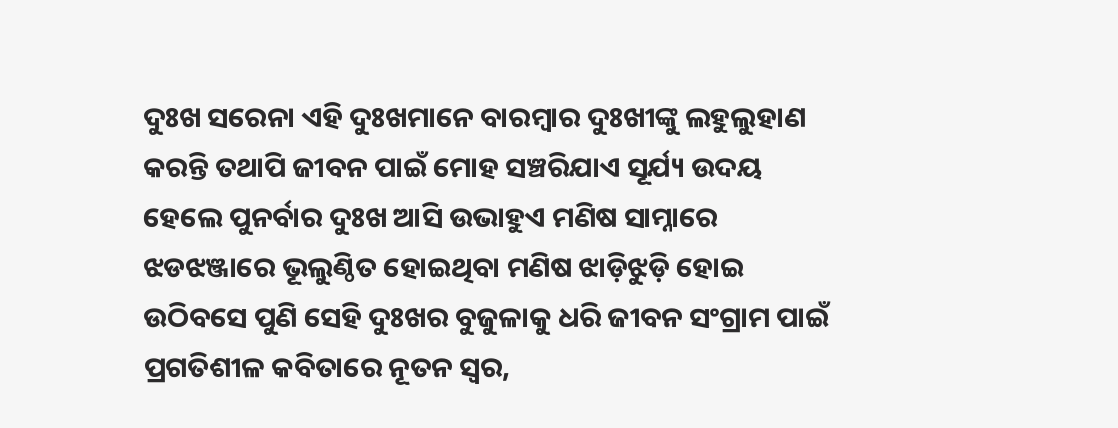ଦୁଃଖ ସରେନା ଏହି ଦୁଃଖମାନେ ବାରମ୍ବାର ଦୁଃଖୀଙ୍କୁ ଲହୁଲୁହାଣ କରନ୍ତି ତଥାପି ଜୀବନ ପାଇଁ ମୋହ ସଞ୍ଚରିଯାଏ ସୂର୍ଯ୍ୟ ଉଦୟ ହେଲେ ପୁନର୍ବାର ଦୁଃଖ ଆସି ଉଭାହୁଏ ମଣିଷ ସାମ୍ନାରେ ଝଡଝଞ୍ଜାରେ ଭୂଲୁଣ୍ଠିତ ହୋଇଥିବା ମଣିଷ ଝାଡ଼ିଝୁଡ଼ି ହୋଇ ଉଠିବସେ ପୁଣି ସେହି ଦୁଃଖର ବୁଜୁଳାକୁ ଧରି ଜୀବନ ସଂଗ୍ରାମ ପାଇଁ ପ୍ରଗତିଶୀଳ କବିତାରେ ନୂତନ ସ୍ୱର,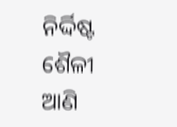ନିର୍ଦ୍ଦିଷ୍ଟ ଶୈଳୀ ଆଣି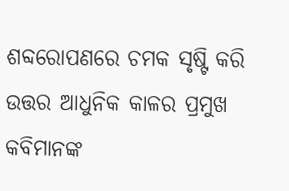ଶବ୍ଦରୋପଣରେ ଚମକ ସୃଷ୍ଟି କରି ଉତ୍ତର ଆଧୁନିକ କାଳର ପ୍ରମୁଖ କବିମାନଙ୍କ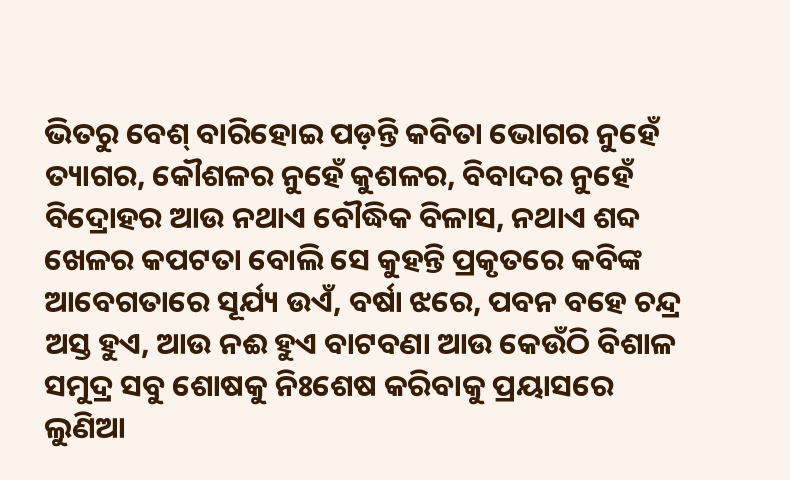ଭିତରୁ ବେଶ୍ ବାରିହୋଇ ପଡ଼ନ୍ତି କବିତା ଭୋଗର ନୁହେଁ ତ୍ୟାଗର, କୌଶଳର ନୁହେଁ କୁଶଳର, ବିବାଦର ନୁହେଁ ବିଦ୍ରୋହର ଆଉ ନଥାଏ ବୌଦ୍ଧିକ ବିଳାସ, ନଥାଏ ଶବ୍ଦ ଖେଳର କପଟତା ବୋଲି ସେ କୁହନ୍ତି ପ୍ରକୃତରେ କବିଙ୍କ ଆବେଗତାରେ ସୂର୍ଯ୍ୟ ଉଏଁ, ବର୍ଷା ଝରେ, ପବନ ବହେ ଚନ୍ଦ୍ର ଅସ୍ତ ହୁଏ, ଆଉ ନଈ ହୁଏ ବାଟବଣା ଆଉ କେଉଁଠି ବିଶାଳ ସମୁଦ୍ର ସବୁ ଶୋଷକୁ ନିଃଶେଷ କରିବାକୁ ପ୍ରୟାସରେ ଲୁଣିଆ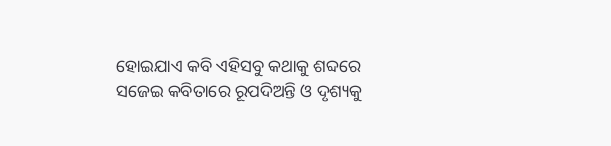ହୋଇଯାଏ କବି ଏହିସବୁ କଥାକୁ ଶବ୍ଦରେ ସଜେଇ କବିତାରେ ରୂପଦିଅନ୍ତି ଓ ଦୃଶ୍ୟକୁ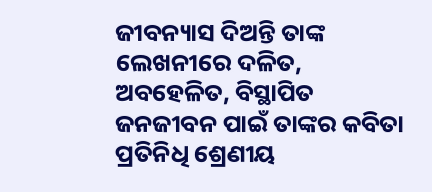ଜୀବନ୍ୟାସ ଦିଅନ୍ତି ତାଙ୍କ ଲେଖନୀରେ ଦଳିତ, ଅବହେଳିତ, ବିସ୍ଥାପିତ ଜନଜୀବନ ପାଇଁ ତାଙ୍କର କବିତା ପ୍ରତିନିଧି ଶ୍ରେଣୀୟ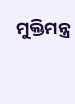ମୁକ୍ତିମନ୍ତ୍ର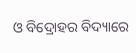ଓ ବିଦ୍ରୋହର ବିଦ୍ୟାରେ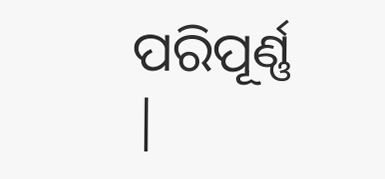ପରିପୂର୍ଣ୍ଣ
|